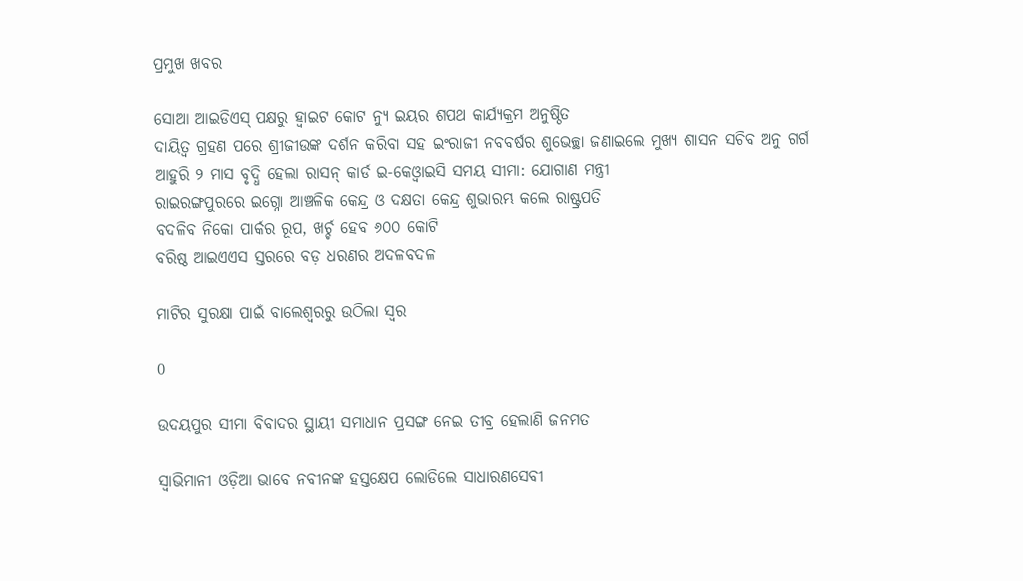ପ୍ରମୁଖ ଖବର

ସୋଆ ଆଇଡିଏସ୍ ପକ୍ଷରୁ ହ୍ୱାଇଟ କୋଟ ନ୍ୟୁ ଇୟର ଶପଥ କାର୍ଯ୍ୟକ୍ରମ ଅନୁଷ୍ଠିତ
ଦାୟିତ୍ୱ ଗ୍ରହଣ ପରେ ଶ୍ରୀଜୀଉଙ୍କ ଦର୍ଶନ କରିବା ସହ ଇଂରାଜୀ ନବବର୍ଷର ଶୁଭେଚ୍ଛା ଜଣାଇଲେ ମୁଖ୍ୟ ଶାସନ ସଚିବ ଅନୁ ଗର୍ଗ
ଆହୁରି ୨ ମାସ ବୃଦ୍ଧି ହେଲା ରାସନ୍ କାର୍ଡ ଇ-କେଓ୍ବାଇସି ସମୟ ସୀମା: ଯୋଗାଣ ମନ୍ତ୍ରୀ
ରାଇରଙ୍ଗପୁରରେ ଇଗ୍ନୋ ଆଞ୍ଚଳିକ କେନ୍ଦ୍ର ଓ ଦକ୍ଷତା କେନ୍ଦ୍ର ଶୁଭାରମ୍ଭ କଲେ ରାଷ୍ଟ୍ରପତି
ବଦଳିବ ନିକୋ ପାର୍କର ରୂପ, ଖର୍ଚ୍ଚ ହେବ ୬୦୦ କୋଟି
ବରିଷ୍ଠ ଆଇଏଏସ ସ୍ତରରେ ବଡ଼ ଧରଣର ଅଦଳବଦଳ

ମାଟିର ସୁରକ୍ଷା ପାଇଁ ବାଲେଶ୍ବରରୁ ଉଠିଲା ସ୍ବର

0

ଉଦୟପୁର ସୀମା ବିବାଦର ସ୍ଥାୟୀ ସମାଧାନ ପ୍ରସଙ୍ଗ ନେଇ ତୀବ୍ର ହେଲାଣି ଜନମତ

ସ୍ବାଭିମାନୀ ଓଡ଼ିଆ ଭାବେ ନବୀନଙ୍କ ହସ୍ତକ୍ଷେପ ଲୋଡିଲେ ସାଧାରଣସେବୀ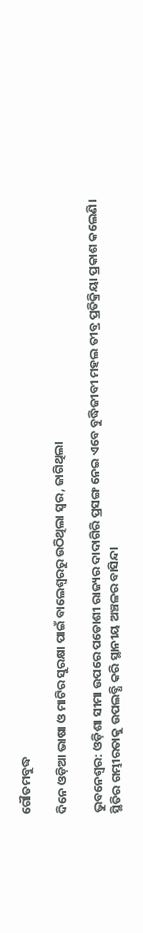ଗୌତମବୁଦ୍ଧ

ଦିନେ ଓଡ଼ିଆ ଭାଷା ଓ ମାଟିର ସୁରକ୍ଷା ପାଇଁ ବାଲେଶ୍ବରରୁ ଉଠିଥିଲା ସ୍ବର, ଜାଗିଥିଲା

ଭୁବନେଶ୍ବର: ଓଡ଼ିଶା ସୀମା ଉପରେ ପଡୋଶୀ ରାଜ୍ୟର ଦାଦାଗିରି ପ୍ରସଙ୍ଗ ନେଇ ଏବେ ବୁଦ୍ଧିଜୀବୀ ମହଲ ତୀବ୍ର ପ୍ରତିକ୍ରିୟା ପ୍ରକାଶ କଲେଣି। ସ୍ଥିତିର ଗମ୍ଭୀରତାକୁ ଉପଲବ୍ଧି କରି ସ୍ଥାନୀୟ ଅଞ୍ଚଳର ବାସିନ୍ଦା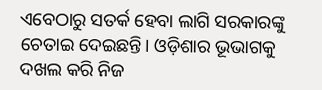ଏବେଠାରୁ ସତର୍କ ହେବା ଲାଗି ସରକାରଙ୍କୁ ଚେତାଇ ଦେଇଛନ୍ତି। ଓଡ଼ିଶାର ଭୂଭାଗକୁ ଦଖଲ କରି ନିଜ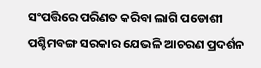ସଂପତ୍ତିରେ ପରିଣତ କରିବା ଲାଗି ପଡୋଶୀ ପଶ୍ଚିମବଙ୍ଗ ସରକାର ଯେଭଳି ଆଚରଣ ପ୍ରଦର୍ଶନ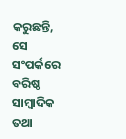କରୁଛନ୍ତି, ସେ ସଂପର୍କରେ ବରିଷ୍ଠ ସାମ୍ବାଦିକ ତଥା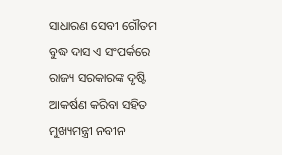ସାଧାରଣ ସେବୀ ଗୌତମ ବୁଦ୍ଧ ଦାସ ଏ ସଂପର୍କରେ ରାଜ୍ୟ ସରକାରଙ୍କ ଦୃଷ୍ଟି ଆକର୍ଷଣ କରିବା ସହିତ ମୁଖ୍ୟମନ୍ତ୍ରୀ ନବୀନ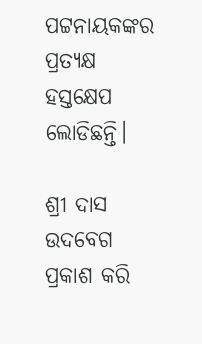ପଟ୍ଟନାୟକଙ୍କର ପ୍ରତ୍ୟକ୍ଷ ହସ୍ତକ୍ଷେପ ଲୋଡିଛନ୍ତି।

ଶ୍ରୀ ଦାସ ଉଦବେଗ ପ୍ରକାଶ କରି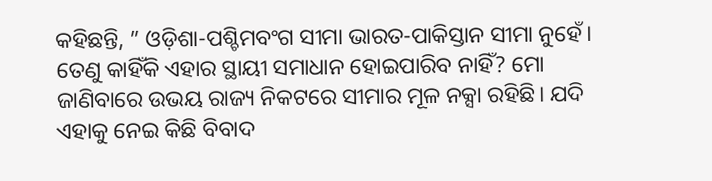କହିଛନ୍ତି, ” ଓଡ଼ିଶା-ପଶ୍ଚିମବଂଗ ସୀମା ଭାରତ-ପାକିସ୍ତାନ ସୀମା ନୁହେଁ। ତେଣୁ କାହିଁକି ଏହାର ସ୍ଥାୟୀ ସମାଧାନ ହୋଇପାରିବ ନାହିଁ? ମୋ ଜାଣିବାରେ ଉଭୟ ରାଜ୍ୟ ନିକଟରେ ସୀମାର ମୂଳ ନକ୍ସା ରହିଛି। ଯଦି ଏହାକୁ ନେଇ କିଛି ବିବାଦ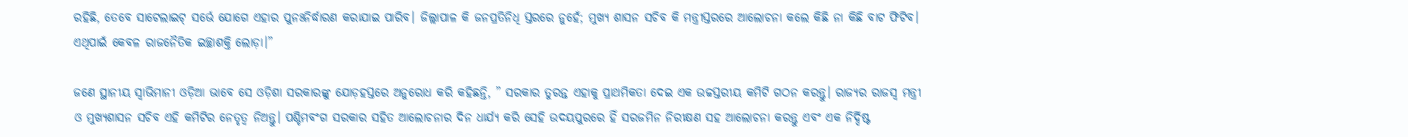ରହିଛି, ତେବେ ସାଟେଲାଇଟ୍‌ ସର୍ଭେ ଯୋଗେ ଏହାର ପୁନଃନିର୍ଦ୍ଧାରଣ କରାଯାଇ ପାରିବ। ଜିଲ୍ଲାପାଳ କି ଜନପ୍ରତିନିଧି ସ୍ତରରେ ନୁହେଁ; ମୁଖ୍ୟ ଶାସନ ସଚିବ କି ମନ୍ତ୍ରୀସ୍ତରରେ ଆଲୋଚନା କଲେ କିଛି ନା କିଛି ବାଟ ଫିଟିବ। ଏଥିପାଇଁ କେବଳ ରାଜନୈତିକ ଇଚ୍ଛାଶକ୍ତି ଲୋଡ଼ା।”

ଜଣେ ସ୍ଥାନୀୟ ସ୍ବାଭିମାନୀ ଓଡ଼ିଆ ଭାବେ ସେ ଓଡ଼ିଶା ସରକାରଙ୍କୁ ଯୋଡ଼ହସ୍ତରେ ଅନୁରୋଧ କରି କହିଛନ୍ତି, ” ସରକାର ତୁରନ୍ତ ଏହାକୁ ପ୍ରାଥମିକତା ଦେଇ ଏକ ଉଚ୍ଚସ୍ତରୀୟ କମିଟି ଗଠନ କରନ୍ତୁ। ରାଜ୍ୟର ରାଜସ୍ବ ମନ୍ତ୍ରୀ ଓ ମୁଖ୍ୟଶାସନ ସଚିବ ଏହି କମିଟିର ନେତୃତ୍ବ ନିଅନ୍ତୁ। ପଶ୍ଚିମବଂଗ ସରକାର ସହିତ ଆଲୋଚନାର ଦିନ ଧାର୍ଯ୍ୟ କରି ସେହି ଉଦୟପୁରରେ ହିଁ ସରଜମିନ ନିରୀକ୍ଷଣ ସହ ଆଲୋଚନା କରନ୍ତୁ ଏବଂ ଏକ ନିର୍ଦ୍ଦିଷ୍ଟ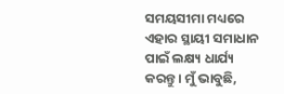ସମୟସୀମା ମଧ୍ୟରେ ଏହାର ସ୍ଥାୟୀ ସମାଧାନ ପାଇଁ ଲକ୍ଷ୍ୟ ଧାର୍ଯ୍ୟ କରନ୍ତୁ। ମୁଁ ଭାବୁଛି,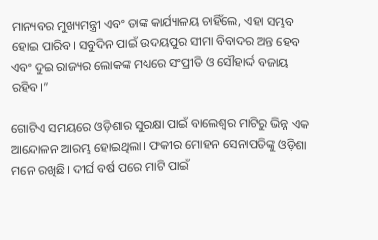ମାନ୍ୟବର ମୁଖ୍ୟମନ୍ତ୍ରୀ ଏବଂ ତାଙ୍କ କାର୍ଯ୍ୟାଳୟ ଚାହିଁଲେ, ଏହା ସମ୍ଭବ ହୋଇ ପାରିବ। ସବୁଦିନ ପାଇଁ ଉଦୟପୁର ସୀମା ବିବାଦର ଅନ୍ତ ହେବ ଏବଂ ଦୁଇ ରାଜ୍ୟର ଲୋକଙ୍କ ମଧ୍ୟରେ ସଂପ୍ରୀତି ଓ ସୌହାର୍ଦ୍ଦ ବଜାୟ ରହିବ।”

ଗୋଟିଏ ସମୟରେ ଓଡ଼ିଶାର ସୁରକ୍ଷା ପାଇଁ ବାଲେଶ୍ବର ମାଟିରୁ ଭିନ୍ନ ଏକ ଆନ୍ଦୋଳନ ଆରମ୍ଭ ହୋଇଥିଲା। ଫକୀର ମୋହନ ସେନାପତିଙ୍କୁ ଓଡ଼ିଶା ମନେ ରଖିଛି। ଦୀର୍ଘ ବର୍ଷ ପରେ ମାଟି ପାଇଁ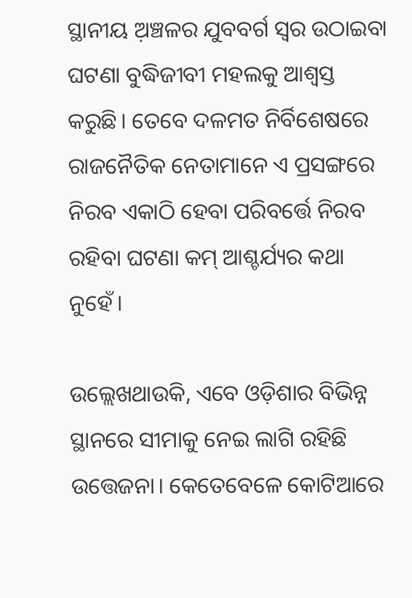ସ୍ଥାନୀୟ ଅ଼ଞ୍ଚଳର ଯୁବବର୍ଗ ସ୍ବର ଉଠାଇବା ଘଟଣା ବୁଦ୍ଧିଜୀବୀ ମହଲକୁ ଆଶ୍ବସ୍ତ କରୁଛି। ତେବେ ଦଳମତ ନିର୍ବିଶେଷରେ ରାଜନୈତିକ ନେତାମାନେ ଏ ପ୍ରସଙ୍ଗରେ ନିରବ ଏକାଠି ହେବା ପରିବର୍ତ୍ତେ ନିରବ ରହିବା ଘଟଣା କମ୍ ଆଶ୍ଚର୍ଯ୍ୟର କଥା ନୁହେଁ।

ଉଲ୍ଲେଖଥାଉକି, ଏବେ ଓଡ଼ିଶାର ବିଭିନ୍ନ ସ୍ଥାନରେ ସୀମାକୁ ନେଇ ଲାଗି ରହିଛି ଉତ୍ତେଜନା। କେତେବେଳେ କୋଟିଆରେ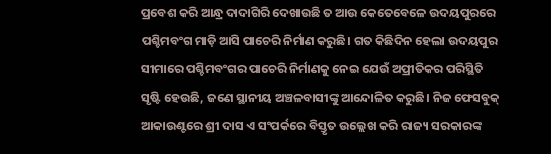ପ୍ରବେଶ କରି ଆନ୍ଧ୍ର ଦାଦାଗିରି ଦେଖାଉଛି ତ ଆଉ କେତେବେଳେ ଉଦୟପୁରରେ ପଶ୍ଚିମବଂଗ ମାଡ଼ି ଆସି ପାଚେରି ନିର୍ମାଣ କରୁଛି। ଗତ କିଛିଦିନ ହେଲା ଉଦୟପୁର ସୀମାରେ ପଶ୍ଚିମବଂଗର ପାଚେରି ନିର୍ମାଣକୁ ନେଇ ଯେଉଁ ଅପ୍ରୀତିକର ପରିସ୍ଥିତି ସୃଷ୍ଟି ହେଉଛି, ଜଣେ ସ୍ଥାନୀୟ ଅଞ୍ଚଳବାସୀଙ୍କୁ ଆନ୍ଦୋଳିତ କରୁଛି। ନିଜ ଫେସବୁକ୍ ଆକାଉଣ୍ଟରେ ଶ୍ରୀ ଦାସ ଏ ସଂପର୍କରେ ବିସ୍ତୃତ ଉଲ୍ଲେଖ କରି ରାଜ୍ୟ ସରକାରଙ୍କ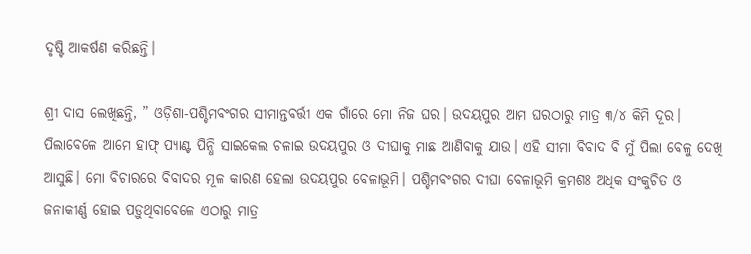ଦୃଷ୍ଟି ଆକର୍ଷଣ କରିଛନ୍ତି।

ଶ୍ରୀ ଦାସ ଲେଖିଛନ୍ତି, ” ଓଡ଼ିଶା-ପଶ୍ଚିମବଂଗର ସୀମାନ୍ତବର୍ତ୍ତୀ ଏକ ଗାଁରେ ‌ମୋ ନିଜ ଘର। ଉଦୟପୁର ଆମ ଘରଠାରୁ ମାତ୍ର ୩/୪ କିମି ଦୂର। ପିଲାବେଳେ ଆମେ ହାଫ୍‌ ପ୍ୟାଣ୍ଟ ପିନ୍ଧି ସାଇକେଲ ଚଳାଇ ଉଦୟପୁର ଓ ଦୀଘାକୁ ମାଛ ଆଣିବାକୁ ଯାଉ। ଏହି ସୀମା ବିବାଦ ବି ମୁଁ ପିଲା ବେଳୁ ଦେଖି ଆସୁଛି। ମୋ ବିଚାରରେ ବିବାଦର ମୂଳ କାରଣ ହେଲା ଉଦୟପୁର ବେଳାଭୂମି। ପଶ୍ଚିମବଂଗର ଦୀଘା ବେଳାଭୂମି କ୍ରମଶଃ ଅଧିକ ସଂକୁଚିତ ଓ ଜନାକୀର୍ଣ୍ଣ ହୋଇ ପଡ଼ୁଥିବାବେଳେ ଏଠାରୁ ମାତ୍ର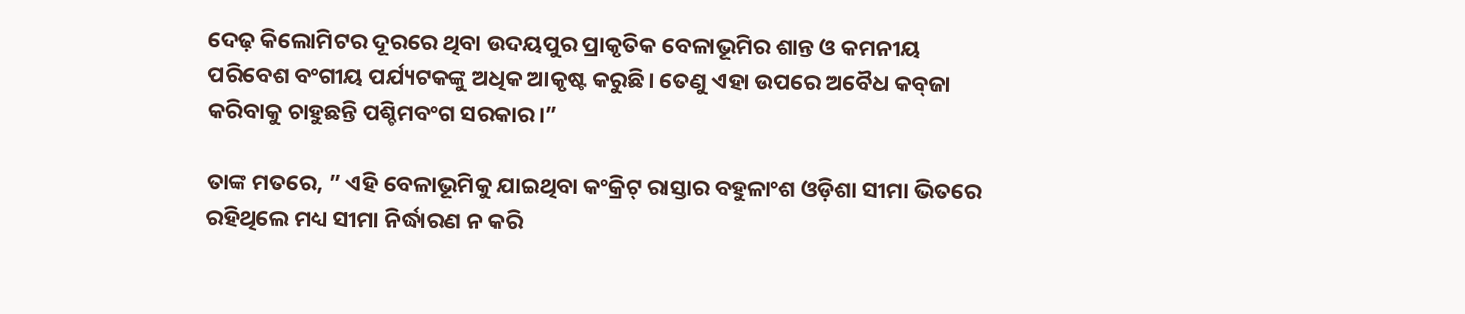ଦେଢ଼ କିଲୋମିଟର ଦୂରରେ ଥିବା ଉଦୟପୁର ପ୍ରାକୃତିକ ବେଳାଭୂମିର ଶାନ୍ତ ଓ କମନୀୟ ପରିବେଶ ବଂଗୀୟ ପର୍ଯ୍ୟଟକଙ୍କୁ ଅଧିକ ଆକୃଷ୍ଟ କରୁଛି। ତେଣୁ ଏହା ଉପରେ ‌ଅବୈଧ କବ୍‌ଜା କରିବାକୁ ଚାହୁଛନ୍ତି ପଶ୍ଚିମବଂଗ ସରକାର।”

ତାଙ୍କ ମତରେ, ” ଏହି ବେଳାଭୂମିକୁ ଯାଇଥିବା କଂକ୍ରିଟ୍‌ ରାସ୍ତାର ବହୁଳାଂଶ ଓଡ଼ିଶା ସୀମା ଭିତରେ ରହିଥିଲେ ମଧ୍ୟ ସୀମା ନିର୍ଦ୍ଧ‌ାରଣ ନ କରି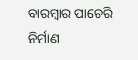ବାରମ୍ବାର ପାଚେରି ନିର୍ମାଣ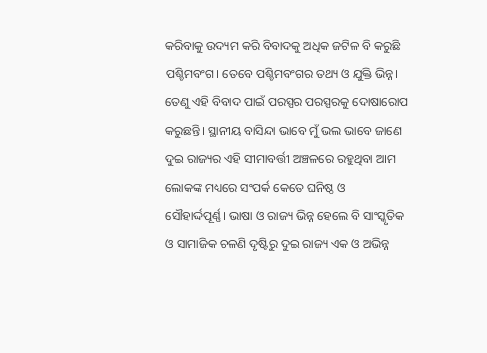କରିବାକୁ ଉଦ୍ୟମ କରି ବିବାଦକୁ ଅଧିକ ଜଟିଳ ବି କରୁଛି ପଶ୍ଚିମବଂଗ। ତେବେ ପଶ୍ଚିମବଂଗର ତଥ୍ୟ ଓ ଯୁକ୍ତି ଭିନ୍ନ। ତେଣୁ ଏହି ବିବାଦ ପାଇଁ ପରସ୍ପର ପରସ୍ପରକୁ ଦୋଷାରୋପ କରୁଛନ୍ତି। ସ୍ଥାନୀୟ ବାସିନ୍ଦା ଭାବେ ମୁଁ ଭଲ ଭାବେ ଜାଣେ ଦୁଇ ରାଜ୍ୟର ଏହି ସୀମାବର୍ତ୍ତୀ ଅଞ୍ଚଳରେ ରହୁଥିବା ଆମ ଲୋକଙ୍କ ମଧ୍ୟରେ ସଂପର୍କ କେତେ ଘନିଷ୍ଠ ଓ ସୌହାର୍ଦ୍ଦପୂର୍ଣ୍ଣ। ଭାଷା ଓ ରାଜ୍ୟ ଭିନ୍ନ ହେଲେ ବି ସାଂସ୍କୃତିକ ଓ ସାମାଜିକ ଚଳଣି ଦୃଷ୍ଟିରୁ ଦୁଇ ରାଜ୍ୟ ଏକ ଓ ଅଭିନ୍ନ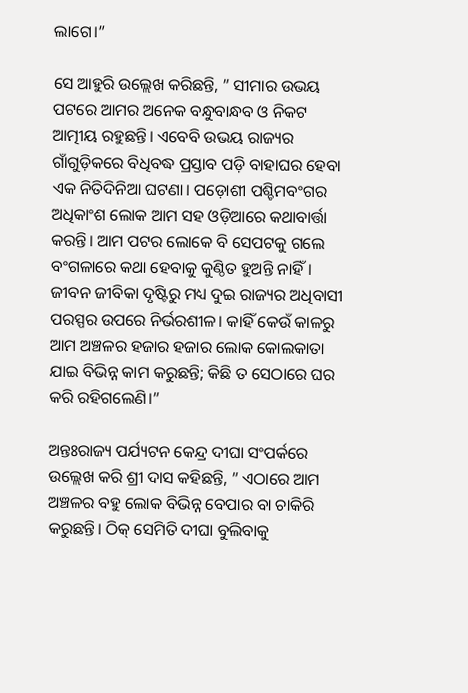ଲାଗେ।”

ସେ ଆହୁରି ଉଲ୍ଲେଖ କରିଛନ୍ତି, ” ସୀମାର ଉଭୟ ପଟରେ ଆମର ଅନେକ ବନ୍ଧୁବାନ୍ଧବ ଓ ନିକଟ ଆତ୍ମୀୟ ରହୁଛନ୍ତି। ଏବେବି ଉଭୟ ରାଜ୍ୟର ଗାଁଗୁଡ଼ିକରେ ବିଧିବଦ୍ଧ ପ୍ରସ୍ତାବ ପଡ଼ି ବାହାଘର ହେବା ଏକ ନିତିଦିନିଆ ଘଟଣା। ପଡ଼ୋଶୀ ପଶ୍ଚିମବଂଗର ଅଧିକାଂଶ ଲୋକ ଆମ ସହ ଓଡ଼ିଆରେ କଥାବାର୍ତ୍ତା କରନ୍ତି। ଆମ ପଟର ଲୋକେ ବି ସେପଟକୁ ଗଲେ ବଂଗଳାରେ କଥା ହେବାକୁ କୁଣ୍ଠିତ ହୁଅନ୍ତି ନାହିଁ। ଜୀବନ ଜୀବିକା ଦୃଷ୍ଟିରୁ ମଧ୍ୟ ଦୁଇ ରାଜ୍ୟର ଅଧିବାସୀ ପରସ୍ପର ଉପରେ ନିର୍ଭରଶୀଳ। କାହିଁ କେଉଁ କାଳରୁ ଆମ ଅଞ୍ଚଳର ‌ହଜାର ହଜାର ଲୋକ କୋଲକାତା ଯାଇ ବିଭିନ୍ନ କାମ କରୁଛନ୍ତି; କିଛି ତ ସେଠାରେ ଘର କରି ରହିଗଲେଣି।”

ଅନ୍ତଃରାଜ୍ୟ ପର୍ଯ୍ୟଟନ କେନ୍ଦ୍ର ଦୀଘା ସଂପର୍କରେ ଉଲ୍ଲେଖ କରି ଶ୍ରୀ ଦାସ କହିଛନ୍ତି, ” ଏଠାରେ ଆମ ଅଞ୍ଚଳର ବହୁ ଲୋକ ବିଭିନ୍ନ ବେପାର ବା ଚାକିରି କରୁଛନ୍ତି। ଠିକ୍ ସେମିତି ଦୀଘା ବୁଲିବାକୁ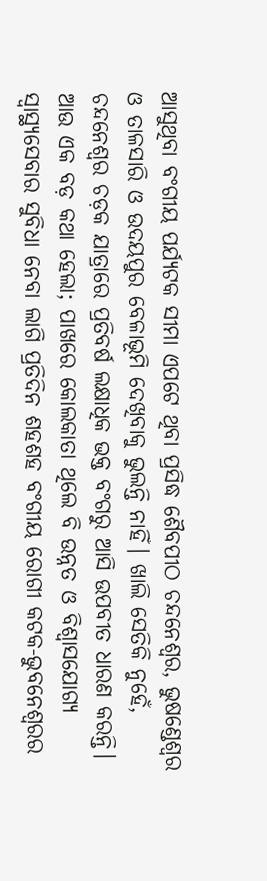ଆସୁଥିବା ବଂଗୀୟ ପର୍ଯ୍ୟଟକ ସୀମା ଏପଟେ ଥିବା ପ୍ରସିଦ୍ଧ ଶୈବପୀଠ ଚନ୍ଦନେଶ୍ବର, ଭୁଷ‌ଣ୍ଡେଶ୍ବର ଓ ତାଳସାରି ଓ ଉଦୟପୁର ବେଳାଭୂମି ଦେଖିବାକୁ ଭୁଲନ୍ତି ନାହିଁ। ଖାଲି ସେତିକି ନୁହେଁ, ଚନ୍ଦନେଶ୍ବର ଚଡ଼କ ଯାତ୍ରାରେ ପ୍ରତିବର୍ଷ ଲକ୍ଷାଧିକ ଭକ୍ତ ବଂଗରୁ ଆସି ଉପବୀତ ଧାରଣ କରନ୍ତି। ଆଉ ଏକ ବଡ଼ କଥା ହେଲା; ପାଖରେ କୋଲକାତା ଥିଲେ ବି ଉନ୍ନତ ଓ ବିଶ୍ବାସଯୋଗ୍ୟ ସ୍ବାସ୍ଥ୍ୟସେବାର ସୁବିଧା ନେବା ଲାଗି ପ୍ରତିଦିନ ଶହଶହ ବଂଗୀୟ ରୋଗୀ କଟକ-ଭୁବନେଶ୍ବରର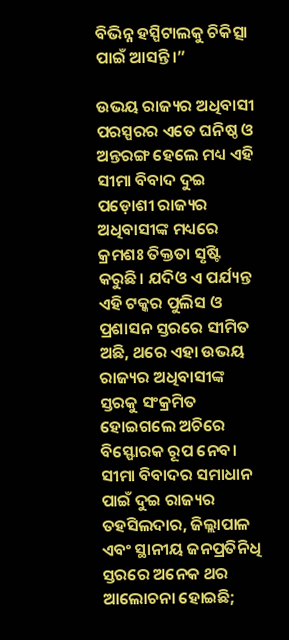ବିଭିନ୍ନ ହସ୍ପିଟାଲକୁ ଚିକିତ୍ସା ପାଇଁ ଆସନ୍ତି।”

ଉଭୟ ରାଜ୍ୟର ଅଧିବାସୀ ପରସ୍ପରର ଏତେ ଘନିଷ୍ଠ ଓ ଅନ୍ତରଙ୍ଗ ହେଲେ ମଧ୍ୟ ଏହି ସୀମା ବିବାଦ ଦୁଇ ପଡ଼ୋଶୀ ରାଜ୍ୟର ଅଧିବାସୀଙ୍କ ମଧ୍ୟରେ କ୍ରମଶଃ ତିକ୍ତତା ସୃଷ୍ଟି କରୁଛି। ଯଦିଓ ଏ ପର୍ଯ୍ୟନ୍ତ ଏହି ଟକ୍କର ପୁଲିସ ଓ ପ୍ରଶାସନ ସ୍ତରରେ ସୀମିତ ଅଛି, ଥରେ ଏହା ଉଭୟ ରାଜ୍ୟର ଅଧିବାସୀଙ୍କ ସ୍ତରକୁ ସଂକ୍ରମିତ ହୋଇଗଲେ ଅଚିରେ ବିସ୍ଫୋରକ ରୂପ ନେବ। ସୀମା ବିବାଦର ସମାଧାନ ପାଇଁ ଦୁଇ ରାଜ୍ୟର ତହସିଲଦାର, ଜିଲ୍ଲାପାଳ ଏବଂ ସ୍ଥାନୀୟ ଜନପ୍ରତିନିଧି ସ୍ତରରେ ଅନେକ ଥର ଆଲୋଚନା ହୋଇଛି;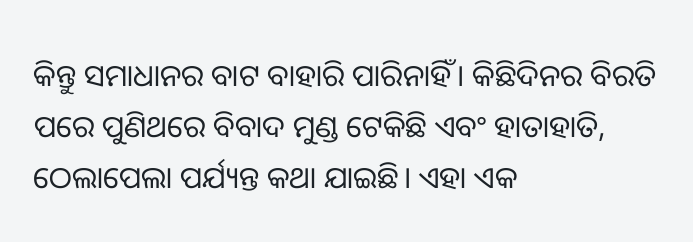କିନ୍ତୁ ସମାଧାନର ବାଟ ବାହାରି ପାରିନାହିଁ। କିଛିଦିନର ବିରତି ପରେ ପୁଣିଥରେ ବିବାଦ ମୁଣ୍ଡ ଟେକିଛି ଏବଂ ହାତାହାତି, ଠେଲାପେଲା ପର୍ଯ୍ୟନ୍ତ କଥା ଯାଇଛି। ଏହା ଏକ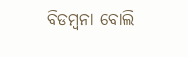ବିଡମ୍ବନା ବୋଲି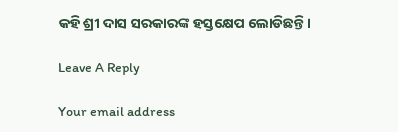କହି ଶ୍ରୀ ଦାସ ସରକାରଙ୍କ ହସ୍ତକ୍ଷେପ ଲୋଡିଛନ୍ତି।

Leave A Reply

Your email address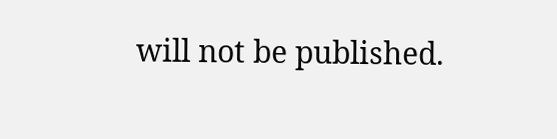will not be published.